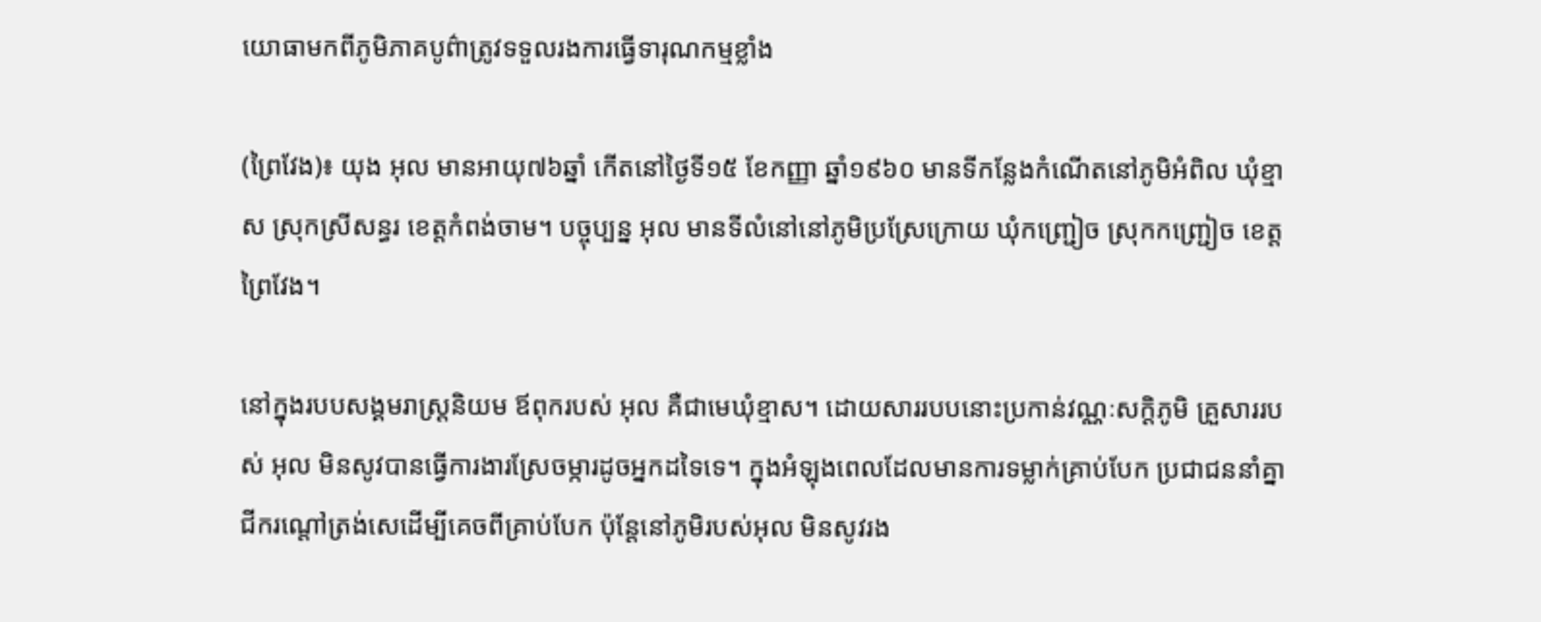យោធាមកពីភូមិភាគបូព៌ាត្រូវទទួលរងការធ្វើទារុណកម្មខ្លាំង

(ព្រៃវែង)៖ យុង អុល មានអាយុ៧៦ឆ្នាំ កើតនៅថ្ងៃទី១៥ ខែកញ្ញា ឆ្នាំ១៩៦០ មានទីកន្លែងកំណើតនៅភូមិអំពិល ឃុំខ្មាស ស្រុកស្រីសន្ធរ ខេត្តកំពង់ចាម។ បច្ចុប្បន្ន អុល មានទីលំនៅនៅភូមិប្រស្រែក្រោយ ឃុំកញ្ជ្រៀច ស្រុកកញ្ជ្រៀច ខេត្តព្រៃវែង។

នៅក្នុងរបបសង្គមរាស្ត្រនិយម ឪពុករបស់ អុល គឺជាមេឃុំខ្មាស។ ដោយសាររបបនោះប្រកាន់វណ្ណៈសក្តិភូមិ គ្រួសាររបស់ អុល មិនសូវបានធ្វើការងារស្រែចម្ការដូចអ្នកដទៃទេ។ ក្នុងអំឡុងពេលដែលមានការទម្លាក់គ្រាប់បែក ប្រជាជននាំគ្នាជីករណ្តៅត្រង់សេដើម្បីគេចពីគ្រាប់បែក ប៉ុន្តែនៅភូមិរបស់អុល មិនសូវរង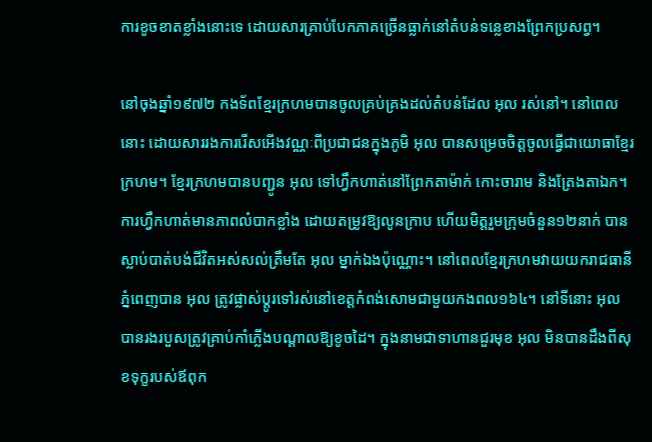ការខូចខាតខ្លាំងនោះទេ ដោយសារគ្រាប់បែកភាគច្រើនធ្លាក់នៅតំបន់ទន្លេខាងព្រែកប្រសព្វ។

នៅចុងឆ្នាំ១៩៧២ កងទ័ពខ្មែរក្រហមបានចូលគ្រប់គ្រងដល់តំបន់ដែល អុល រស់នៅ។ នៅពេលនោះ ដោយសាររងការរើសអើងវណ្ណៈពីប្រជាជនក្នុងភូមិ អុល បានសម្រេចចិត្តចូលធ្វើជាយោធាខ្មែរក្រហម។ ខ្មែរក្រហមបានបញ្ជូន អុល ទៅហ្វឹកហាត់នៅព្រែកតាម៉ាក់ កោះចារាម និងត្រែងតាឯក។ ការហ្វឹកហាត់មានភាពលំបាកខ្លាំង ដោយតម្រូវឱ្យលូនក្រាប ហើយមិត្តរួមក្រុមចំនួន១២នាក់ បានស្លាប់បាត់បង់ជីវិតអស់សល់ត្រឹមតែ អុល ម្នាក់ឯងប៉ុណ្ណោះ។ នៅពេលខ្មែរក្រហមវាយយករាជធានីភ្នំពេញបាន អុល ត្រូវផ្លាស់ប្ដូរទៅរស់នៅខេត្តកំពង់សោមជាមួយកងពល១៦៤។ នៅទីនោះ អុល បានរងរបួសត្រូវគ្រាប់កាំភ្លើងបណ្តាលឱ្យខូចដៃ។ ក្នុងនាមជាទាហានជួរមុខ អុល មិនបានដឹងពីសុខទុក្ខរបស់ឪពុក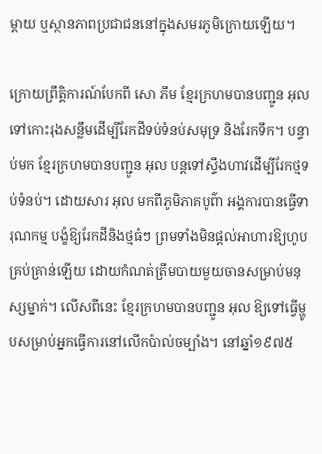ម្តាយ ឬស្ថានភាពប្រជាជននៅក្នុងសមរភូមិក្រោយឡើយ។

ក្រោយព្រឹត្តិការណ៍បែកពី សោ ភឹម ខ្មែរក្រហមបានបញ្ជូន អុល ទៅកោះរុងសន្លឹមដើម្បីរែកដីទប់ទំនប់សមុទ្រ និងរែកទឹក។ បន្ទាប់មក ខ្មែរក្រហមបានបញ្ជូន អុល បន្តទៅស្ទឹងហាវដើម្បីរែកថ្មទប់ទំនប់។ ដោយសារ អុល មកពីភូមិភាគបូព៌ា អង្គការបានធ្វើទារុណកម្ម បង្ខំឱ្យរែកដីនិងថ្មធំៗ ព្រមទាំងមិនផ្តល់អាហារឱ្យហូបគ្រប់គ្រាន់ឡើយ ដោយកំណត់ត្រឹមបាយមួយចានសម្រាប់មនុស្សម្នាក់។ លើសពីនេះ ខ្មែរក្រហមបានបញ្ជូន អុល ឱ្យទៅធ្វើម្ហូបសម្រាប់អ្នកធ្វើការនៅលើកប៉ាល់ចម្បាំង។ នៅឆ្នាំ១៩៧៥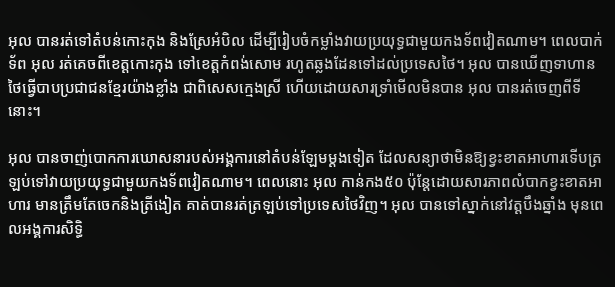អុល បានរត់ទៅតំបន់កោះកុង និងស្រែអំបិល ដើម្បីរៀបចំកម្លាំងវាយប្រយុទ្ធជាមួយកងទ័ពវៀតណាម។ ពេលបាក់ទ័ព អុល រត់គេចពីខេត្តកោះកុង ទៅខេត្តកំពង់សោម រហូតឆ្លងដែនទៅដល់ប្រទេសថៃ។ អុល បានឃើញទាហានថៃធ្វើបាបប្រជាជនខ្មែរយ៉ាងខ្លាំង ជាពិសេសក្មេងស្រី ហើយដោយសារទ្រាំមើលមិនបាន អុល បានរត់ចេញពីទីនោះ។

អុល បានចាញ់បោកការឃោសនារបស់អង្គការនៅតំបន់ឡែមម្តងទៀត ដែលសន្យាថាមិនឱ្យខ្វះខាតអាហារទើបត្រឡប់ទៅវាយប្រយុទ្ធជាមួយកងទ័ពវៀតណាម។ ពេលនោះ អុល កាន់កង៥០ ប៉ុន្តែដោយសារភាពលំបាកខ្វះខាតអាហារ មានត្រឹមតែចេកនិងត្រីងៀត គាត់បានរត់ត្រឡប់ទៅប្រទេសថៃវិញ។ អុល បានទៅស្នាក់នៅវត្តបឹងឆ្នាំង មុនពេលអង្គការសិទ្ធិ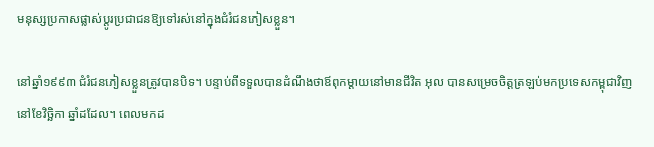មនុស្សប្រកាសផ្លាស់ប្តូរប្រជាជនឱ្យទៅរស់នៅក្នុងជំរំជនភៀសខ្លួន។

នៅឆ្នាំ១៩៩៣ ជំរំជនភៀសខ្លួនត្រូវបានបិទ។ បន្ទាប់ពីទទួលបានដំណឹងថាឪពុកម្តាយនៅមានជីវិត អុល បានសម្រេចចិត្តត្រឡប់មកប្រទេសកម្ពុជាវិញនៅខែវិច្ឆិកា ឆ្នាំដដែល។ ពេលមកដ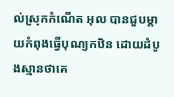ល់ស្រុកកំណើត អុល បានជួបម្តាយកំពុងធ្វើបុណ្យកឋិន ដោយដំបូងស្មានថាគេ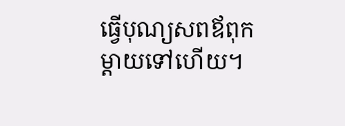ធ្វើបុណ្យសពឪពុកម្តាយទៅហើយ។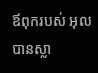ឪពុករបស់ អុល បានស្លា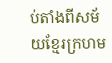ប់តាំងពីសម័យខ្មែរក្រហម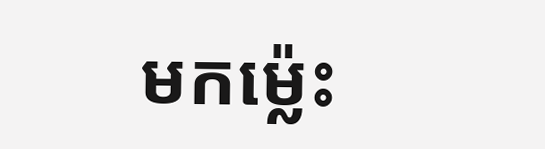មកម្ល៉េះ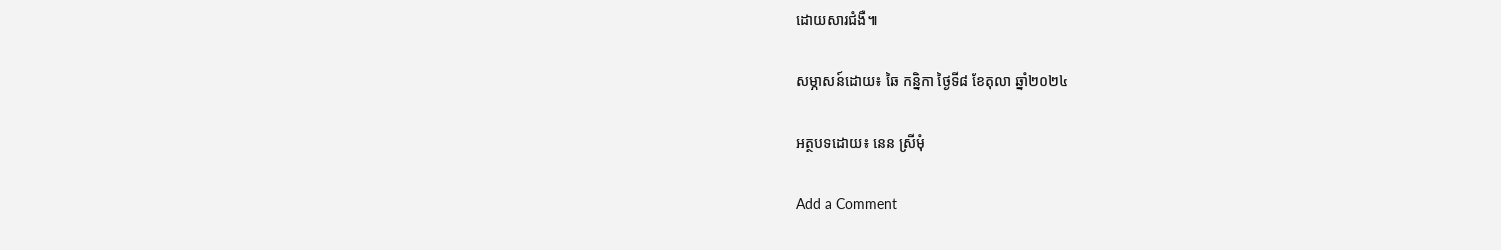ដោយសារជំងឺ៕

សម្ភាសន៍ដោយ៖ ឆៃ កន្និកា ថ្ងៃទី៨ ខែតុលា ឆ្នាំ២០២៤

អត្ថបទដោយ៖ នេន ស្រីមុំ

Add a Comment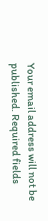Your email address will not be published. Required fields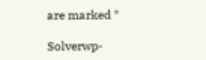are marked *

Solverwp-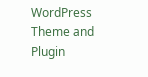WordPress Theme and Plugin